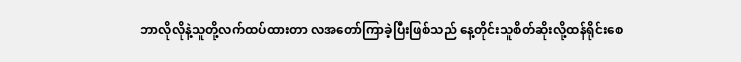ဘာလိုလိုနဲ့သူတို့လက်ထပ်ထားတာ လအတော်ကြာခဲ့ပြီးဖြစ်သည် နေ့တိုင်းသူစိတ်ဆိုးလို့ထန်ရိုင်းစေ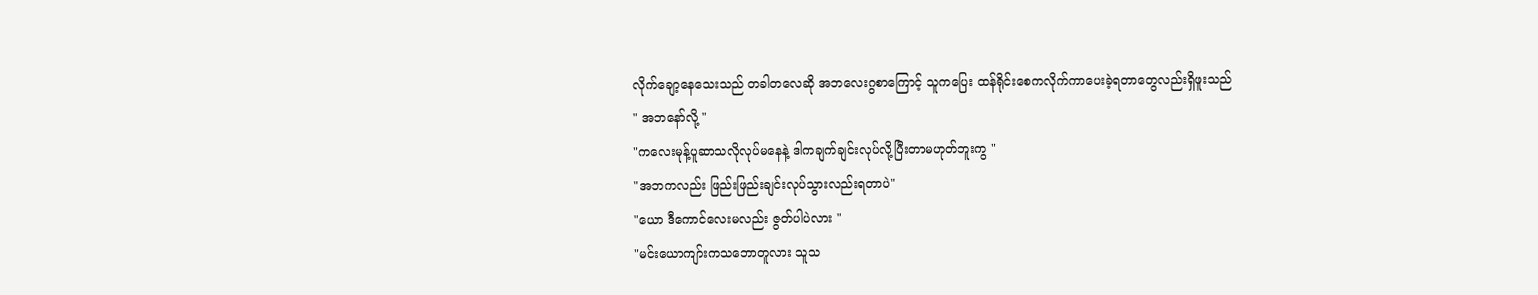လိုက်ချော့နေသေးသည် တခါတလေဆို အဘလေးဂွစာကြောင့် သူကပြေး ထန်ရိုင်းစေကလိုက်ကာပေးခဲ့ရတာတွေလည်းရှိဖူးသည်
" အဘနော်လို့ "
"ကလေးမုန့်ပူဆာသလိုလုပ်မနေနဲ့ ဒါကချက်ချင်းလုပ်လို့ပြီးတာမဟုတ်ဘူးကွ "
"အဘကလည်း ဖြည်းဖြည်းချင်းလုပ်သွားလည်းရတာပဲ"
"ယော ဒီကောင်လေးမလည်း ဇွတ်ပါပဲလား "
"မင်းယောကျာ်းကသဘောတူလား သူသ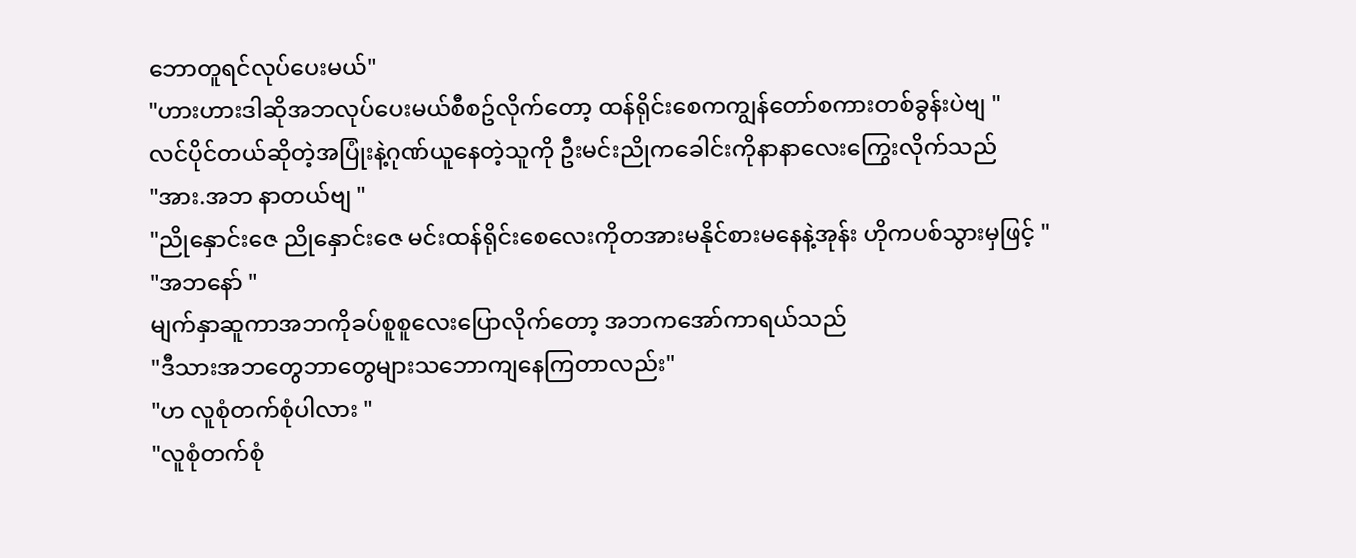ဘောတူရင်လုပ်ပေးမယ်"
"ဟားဟားဒါဆိုအဘလုပ်ပေးမယ်စီစဥ်လိုက်တော့ ထန်ရိုင်းစေကကျွန်တော်စကားတစ်ခွန်းပဲဗျ "
လင်ပိုင်တယ်ဆိုတဲ့အပြုံးနဲ့ဂုဏ်ယူနေတဲ့သူကို ဦးမင်းညိုကခေါင်းကိုနာနာလေးကြွေးလိုက်သည်
"အား.အဘ နာတယ်ဗျ "
"ညိုနှောင်းဇေ ညိုနှောင်းဇေ မင်းထန်ရိုင်းစေလေးကိုတအားမနိုင်စားမနေနဲ့အုန်း ဟိုကပစ်သွားမှဖြင့် "
"အဘနော် "
မျက်နှာဆူကာအဘကိုခပ်စူစူလေးပြောလိုက်တော့ အဘကအော်ကာရယ်သည်
"ဒီသားအဘတွေဘာတွေများသဘောကျနေကြတာလည်း"
"ဟ လူစုံတက်စုံပါလား "
"လူစုံတက်စုံ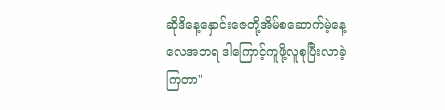ဆိုဒိနေ့နှောင်းဇေတို့အိမ်စဆောက်မဲ့နေ့လေအဘရ ဒါကြောင့်ကူဖို့လူစုပြီးလာခဲ့ကြတာ"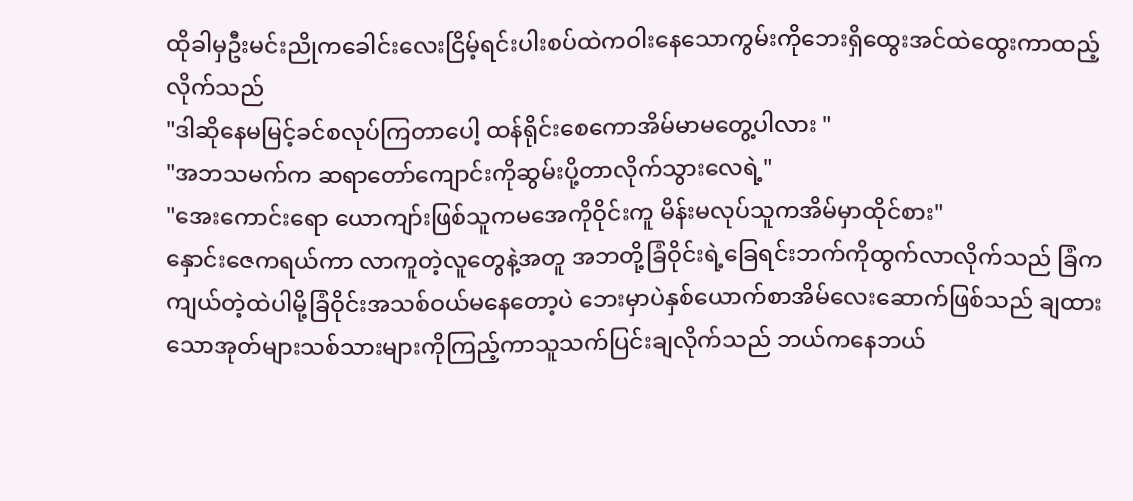ထိုခါမှဦးမင်းညိုကခေါင်းလေးငြိမ့်ရင်းပါးစပ်ထဲကဝါးနေသောကွမ်းကိုဘေးရှိထွေးအင်ထဲထွေးကာထည့်လိုက်သည်
"ဒါဆိုနေမမြင့်ခင်စလုပ်ကြတာပေါ့ ထန်ရိုင်းစေကောအိမ်မာမတွေ့ပါလား "
"အဘသမက်က ဆရာတော်ကျောင်းကိုဆွမ်းပို့တာလိုက်သွားလေရဲ့"
"အေးကောင်းရော ယောကျာ်းဖြစ်သူကမအေကိုဝိုင်းကူ မိန်းမလုပ်သူကအိမ်မှာထိုင်စား"
နှောင်းဇေကရယ်ကာ လာကူတဲ့လူတွေနဲ့အတူ အဘတို့ခြံဝိုင်းရဲ့ခြေရင်းဘက်ကိုထွက်လာလိုက်သည် ခြံကကျယ်တဲ့ထဲပါမို့ခြံဝိုင်းအသစ်ဝယ်မနေတော့ပဲ ဘေးမှာပဲနှစ်ယောက်စာအိမ်လေးဆောက်ဖြစ်သည် ချထားသောအုတ်များသစ်သားများကိုကြည့်ကာသူသက်ပြင်းချလိုက်သည် ဘယ်ကနေဘယ်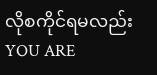လိုစကိုင်ရမလည်း
YOU ARE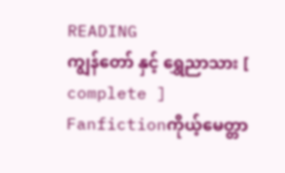READING
ကျွန်တော် နှင့် ရွှေညာသား [ complete ]
Fanfictionကိုယ့်မေတ္တာ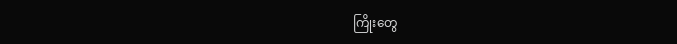ကြိုးတွေ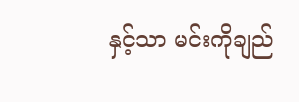နှင့်သာ မင်းကိုချည်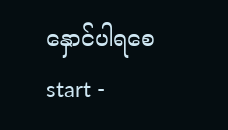နှောင်ပါရစေ start -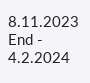8.11.2023 End - 4.2.2024